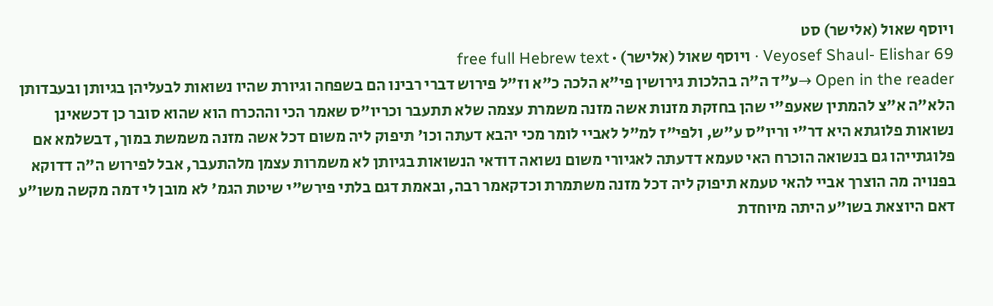ויוסף שאול (אלישר) סט
Veyosef Shaul- Elishar 69 · ויוסף שאול (אלישר) · free full Hebrew text
Open in the reader →ע"ד ה"ה בהלכות גירושין פי"א הלכה כ"א וז"ל פירוש דברי רבינו הם בשפחה וגיורת שהיו נשואות לבעליהן בגיותן ובעבדותן הלא"ה א"צ להמתין שאעפ"י שהן בחזקת מזנות אשה מזנה משמרת עצמה שלא תתעבר וכריו"ס שאמר הכי וההכרח הוא שהוא סובר כן דכשאינן נשואות פלוגתא היא דר"י וריו"ס ע"ש, ולפי"ז למ"ל לאביי לומר מכי יהבא דעתה וכו' תיפוק ליה משום דכל אשה מזנה משמשת במוך, דבשלמא אם פלוגתייהו גם בנשואה הוכרח האי טעמא דדעתה לאגיורי משום נשואה דודאי הנשואות בגיותן לא משמרות עצמן מלהתעבר, אבל לפירוש ה"ה דדוקא בפנויה מה הוצרך אביי להאי טעמא תיפוק ליה דכל מזנה משתמרת וכדקאמר רבה, ובאמת דגם בלתי פירש"י שיטת הגמ' לא מובן לי דמה מקשה משו"ע דאם היוצאת בשו"ע היתה מיוחדת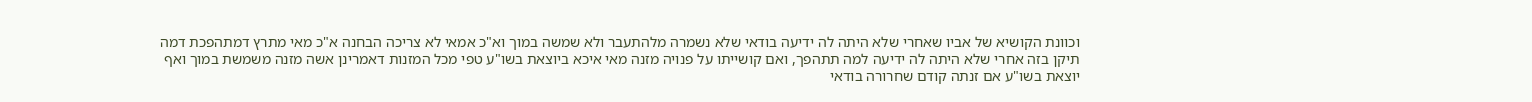וכוונת הקושיא של אביו שאחרי שלא היתה לה ידיעה בודאי שלא נשמרה מלהתעבר ולא שמשה במוך וא"כ אמאי לא צריכה הבחנה א"כ מאי מתרץ דמתהפכת דמה תיקן בזה אחרי שלא היתה לה ידיעה למה תתהפך, ואם קושייתו על פנויה מזנה מאי איכא ביוצאת בשו"ע טפי מכל המזנות דאמרינן אשה מזנה משמשת במוך ואף יוצאת בשו"ע אם זנתה קודם שחרורה בודאי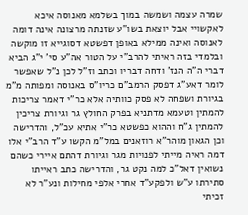שמרה עצמה ושמשה במוך בשלמא מאנוסה איכא לאקשויי אבל יוצאת בשו"ע שזנתה מרצונה אינה דומה לאנוסה ואינה ממילא באופן דפשטא דסוגייא זו מוקשה
ובלמדי בזה ראיתי להרב"י על הטור אה"ע סי' י"ג הביא דברי ה"ה הנז' ודחה דבריו וכתב וז"ל לכן נ"ל שאפשר לומר דאע"ג דפסק הרמב"ם כריו"ס באנוסה ומפותה מ"מ בגיורת ושפחה לא פסק כוותיה אלא כר"י דאמר צריכות להמתין וטעמא מדתניא בפרק החולץ גר וגיורת צריכין להמתין ג"ח וההוא כפשטא כר"י אתיא עכ"ל, והדרישה וכן הגאון מוהר"א רוזאנים במל"מ הקשו ע"ד הרב"י אלו דמה ראיה מייתי לפנויות מגר וגיורת דהתם איירי כשהם נשואין דאל"כ למה נקט גר, והדרישה כתב ראייתו סתירתו ע"ש ולפקע"ד אחרי אלפי מחילות ונע"ר לא זכיתי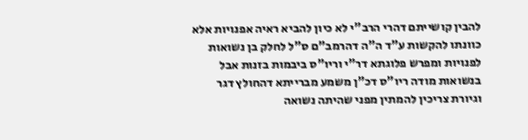להבין קושייתם דהרי הרב"י לא כיון להביא ראיה אפנויות אלא כוונתו להקשות ע"ד ה"ה דהרמב"ם ס"ל לחלק בן נשואות לפנויות ומפרש פלוגתא דר"י וריו"ס ביבמות בזנות אבל בנשואות מודה ריו"ס דכ"ן משמע מברייתא דהחולץ דגר וגיורת צריכין להמתין מפני שהיתה נשואה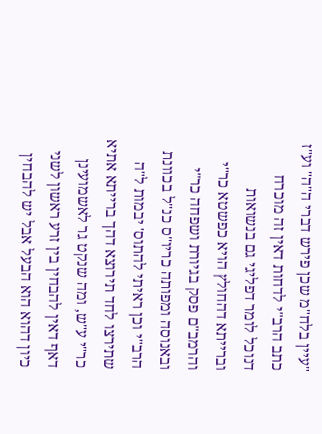"עיין בלח"מ שכן פירש דברי ה"ה" וע"ז כתב הרב"י לדחות דאין זה מוכרח דנוכל לומר דפליגי גם בנשואות וברייתא דהחולץ הויא כפשטא כר"י והרמב"ם פסק בגיורת ושפחה כר"י ובאנוסה ומפותה כריו"ס כנ"ל בכוונת הרב"י וכן ראיתי להתוס' יבמות ל"ה שתירצו לחד תירוצא דהך ברייתא אתיא כר"י ע"ש, ומה שנקט גר לאשמועינן דאף דאין להבחין בין זרע ראשון לשני כיון דהוא הוא הבעל אבל יש להבחין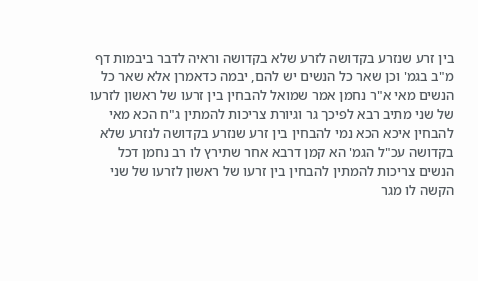בין זרע שנזרע בקדושה לזרע שלא בקדושה וראיה לדבר ביבמות דף מ"ב בגמ' וכן שאר כל הנשים יש להם, יבמה כדאמרן אלא שאר כל הנשים מאי א"ר נחמן אמר שמואל להבחין בין זרעו של ראשון לזרעו של שני מתיב רבא לפיכך גר וגיורת צריכות להמתין ג"ח הכא מאי להבחין איכא הכא נמי להבחין בין זרע שנזרע בקדושה לנזרע שלא בקדושה עכ"ל הגמ' הא קמן דרבא אחר שתירץ לו רב נחמן דכל הנשים צריכות להמתין להבחין בין זרעו של ראשון לזרעו של שני הקשה לו מגר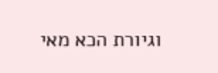וגיורת הכא מאי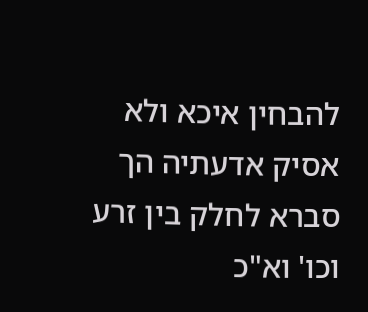להבחין איכא ולא אסיק אדעתיה הך סברא לחלק בין זרע וכו' וא"כ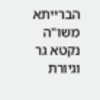הברייתא משו"ה נקטא גר וגיורת